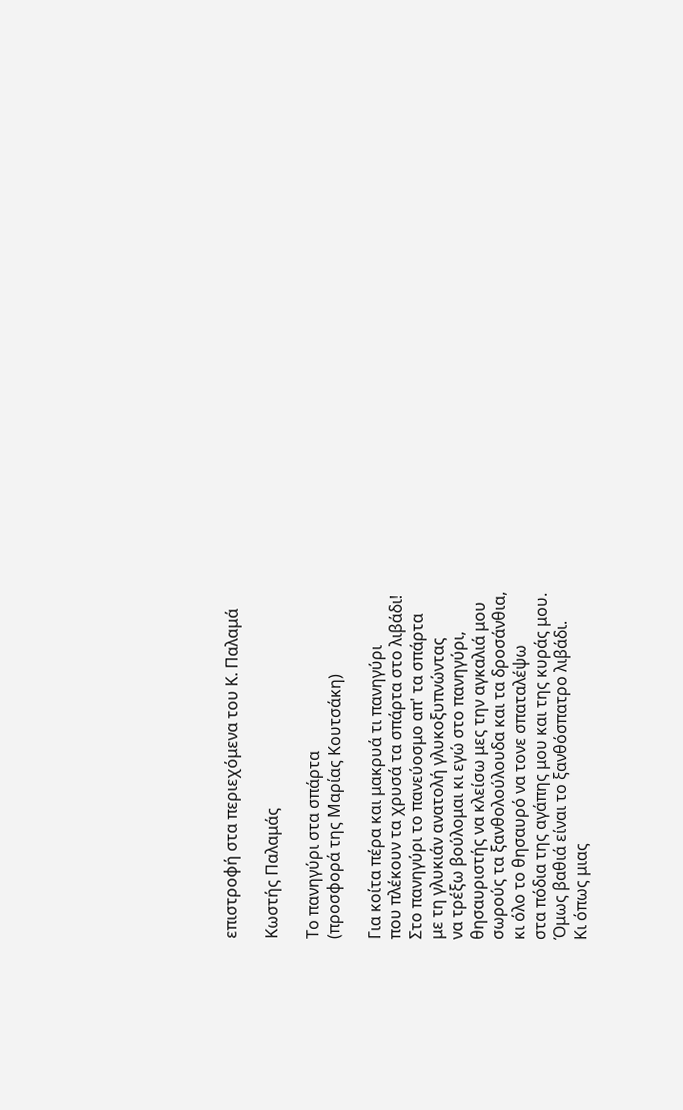επιστροφή στα περιεχόμενα του Κ. Παλαμά

Κωστής Παλαμάς

Το πανηγύρι στα σπάρτα
(προσφορά της Μαρίας Κουτσάκη)

Για κοίτα πέρα και μακρυά τι πανηγύρι
που πλέκουν τα χρυσά τα σπάρτα στο λιβάδι!
Στο πανηγύρι το πανεύοσμο απ' τα σπάρτα
με τη γλυκιάν ανατολή γλυκοξυπνώντας
να τρέξω βούλομαι κι εγώ στο πανηγύρι,
θησαυριστής να κλείσω μες την αγκαλιά μου
σωρούς τα ξανθολούλουδα και τα δροσάνθια,
κι όλο το θησαυρό να τονε σπαταλέψω
στα πόδια της αγάπης μου και της κυράς μου.
Όμως βαθιά είναι το ξανθόσπατρο λιβάδι.
Κι όπως μιας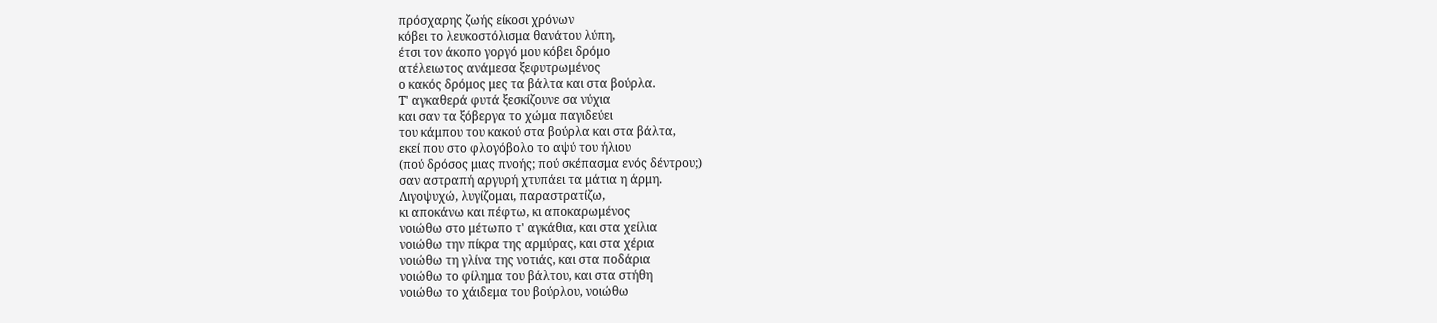πρόσχαρης ζωής είκοσι χρόνων
κόβει το λευκοστόλισμα θανάτου λύπη,
έτσι τον άκοπο γοργό μου κόβει δρόμο
ατέλειωτος ανάμεσα ξεφυτρωμένος
ο κακός δρόμος μες τα βάλτα και στα βούρλα.
Τ' αγκαθερά φυτά ξεσκίζουνε σα νύχια
και σαν τα ξόβεργα το χώμα παγιδεύει
του κάμπου του κακού στα βούρλα και στα βάλτα,
εκεί που στο φλογόβολο το αψύ του ήλιου
(πού δρόσος μιας πνοής; πού σκέπασμα ενός δέντρου;)
σαν αστραπή αργυρή χτυπάει τα μάτια η άρμη.
Λιγοψυχώ, λυγίζομαι, παραστρατίζω,
κι αποκάνω και πέφτω, κι αποκαρωμένος
νοιώθω στο μέτωπο τ' αγκάθια, και στα χείλια
νοιώθω την πίκρα της αρμύρας, και στα χέρια
νοιώθω τη γλίνα της νοτιάς, και στα ποδάρια
νοιώθω το φίλημα του βάλτου, και στα στήθη
νοιώθω το χάιδεμα του βούρλου, νοιώθω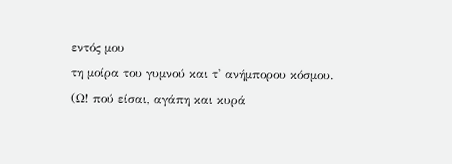εντός μου
τη μοίρα του γυμνού και τ' ανήμπορου κόσμου.
(Ω! πού είσαι, αγάπη και κυρά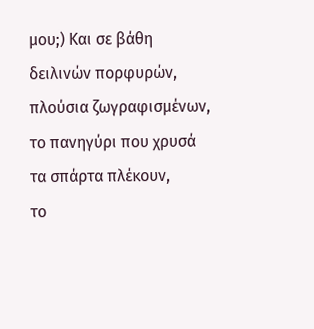μου;) Και σε βάθη
δειλινών πορφυρών, πλούσια ζωγραφισμένων,
το πανηγύρι που χρυσά τα σπάρτα πλέκουν,
το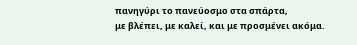πανηγύρι το πανεύοσμο στα σπάρτα,
με βλέπει, με καλεί, και με προσμένει ακόμα.